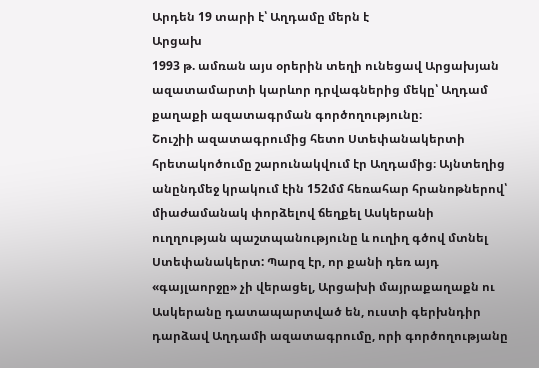Արդեն 19 տարի է՝ Աղդամը մերն է
Արցախ
1993 թ. ամռան այս օրերին տեղի ունեցավ Արցախյան ազատամարտի կարևոր դրվագներից մեկը՝ Աղդամ քաղաքի ազատագրման գործողությունը։
Շուշիի ազատագրումից հետո Ստեփանակերտի հրետակոծումը շարունակվում էր Աղդամից։ Այնտեղից անընդմեջ կրակում էին 152մմ հեռահար հրանոթներով՝ միաժամանակ փորձելով ճեղքել Ասկերանի ուղղության պաշտպանությունը և ուղիղ գծով մտնել Ստեփանակերտ: Պարզ էր, որ քանի դեռ այդ «գայլաորջը» չի վերացել, Արցախի մայրաքաղաքն ու Ասկերանը դատապարտված են, ուստի գերխնդիր դարձավ Աղդամի ազատագրումը, որի գործողությանը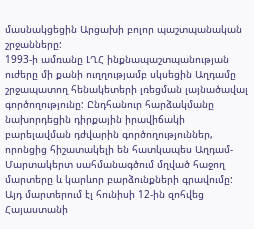մասնակցեցին Արցախի բոլոր պաշտպանական շրջանները:
1993-ի ամռանը ԼՂՀ ինքնապաշտպանության ուժերը մի քանի ուղղությամբ սկսեցին Աղդամը շրջապատող հենակետերի լռեցման լայնածավալ գործողությունը: Ընդհանուր հարձակմանը նախորդեցին դիրքային իրավիճակի բարելավման դժվարին գործողություններ, որոնցից հիշատակելի են հատկապես Աղդամ-Մարտակերտ սահմանագծում մղված հաջող մարտերը և կարևոր բարձունքների գրավումը: Այդ մարտերում էլ հունիսի 12-ին զոհվեց Հայաստանի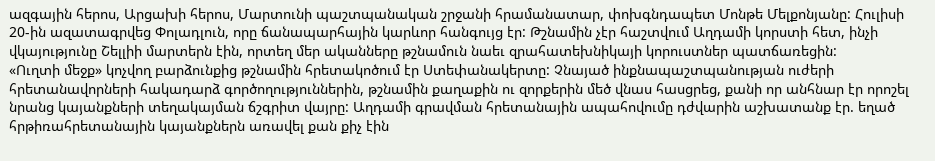ազգային հերոս, Արցախի հերոս, Մարտունի պաշտպանական շրջանի հրամանատար, փոխգնդապետ Մոնթե Մելքոնյանը: Հուլիսի 20-ին ազատագրվեց Փոլադլուն, որը ճանապարհային կարևոր հանգույց էր: Թշնամին չէր հաշտվում Աղդամի կորստի հետ, ինչի վկայությունը Շելլիի մարտերն էին, որտեղ մեր ականները թշնամուն նաեւ զրահատեխնիկայի կորուստներ պատճառեցին:
«Ուղտի մեջք» կոչվող բարձունքից թշնամին հրետակոծում էր Ստեփանակերտը: Չնայած ինքնապաշտպանության ուժերի հրետանավորների հակադարձ գործողություններին, թշնամին քաղաքին ու զորքերին մեծ վնաս հասցրեց, քանի որ անհնար էր որոշել նրանց կայանքների տեղակայման ճշգրիտ վայրը: Աղդամի գրավման հրետանային ապահովումը դժվարին աշխատանք էր. եղած հրթիռահրետանային կայանքներն առավել քան քիչ էին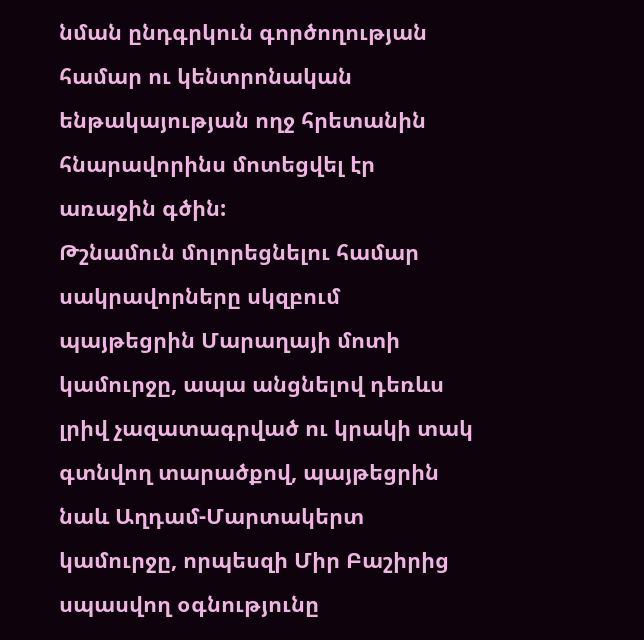նման ընդգրկուն գործողության համար ու կենտրոնական ենթակայության ողջ հրետանին հնարավորինս մոտեցվել էր առաջին գծին:
Թշնամուն մոլորեցնելու համար սակրավորները սկզբում պայթեցրին Մարաղայի մոտի կամուրջը, ապա անցնելով դեռևս լրիվ չազատագրված ու կրակի տակ գտնվող տարածքով, պայթեցրին նաև Աղդամ-Մարտակերտ կամուրջը, որպեսզի Միր Բաշիրից սպասվող օգնությունը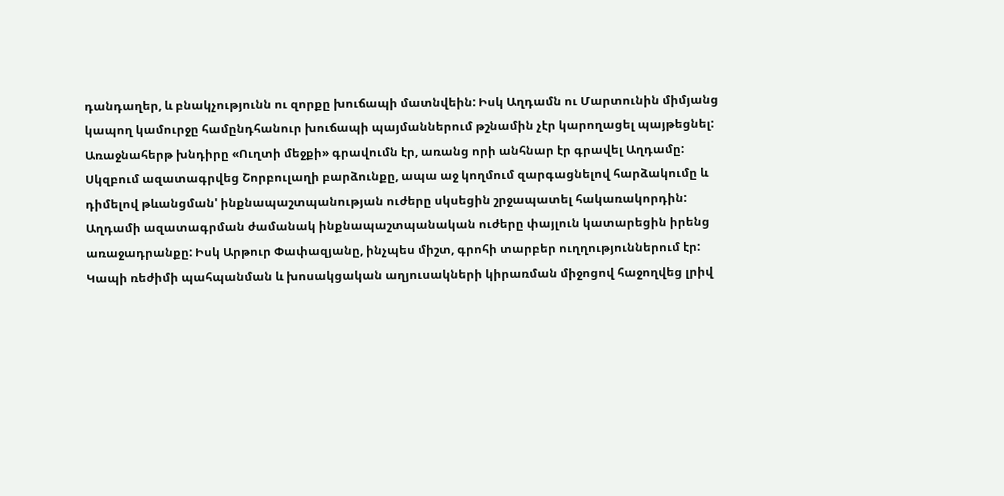դանդաղեր, և բնակչությունն ու զորքը խուճապի մատնվեին: Իսկ Աղդամն ու Մարտունին միմյանց կապող կամուրջը համընդհանուր խուճապի պայմաններում թշնամին չէր կարողացել պայթեցնել:
Առաջնահերթ խնդիրը «Ուղտի մեջքի» գրավումն էր, առանց որի անհնար էր գրավել Աղդամը: Սկզբում ազատագրվեց Շորբուլաղի բարձունքը, ապա աջ կողմում զարգացնելով հարձակումը և դիմելով թևանցման' ինքնապաշտպանության ուժերը սկսեցին շրջապատել հակառակորդին:
Աղդամի ազատագրման ժամանակ ինքնապաշտպանական ուժերը փայլուն կատարեցին իրենց առաջադրանքը: Իսկ Արթուր Փափազյանը, ինչպես միշտ, գրոհի տարբեր ուղղություններում էր: Կապի ռեժիմի պահպանման և խոսակցական աղյուսակների կիրառման միջոցով հաջողվեց լրիվ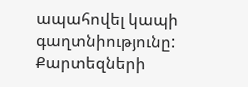ապահովել կապի գաղտնիությունը: Քարտեզների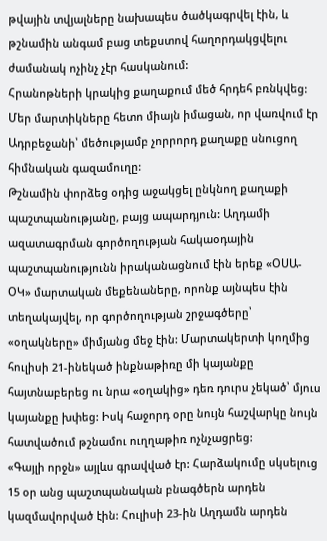թվային տվյալները նախապես ծածկագրվել էին, և թշնամին անգամ բաց տեքստով հաղորդակցվելու ժամանակ ոչինչ չէր հասկանում:
Հրանոթների կրակից քաղաքում մեծ հրդեհ բռնկվեց: Մեր մարտիկները հետո միայն իմացան, որ վառվում էր Ադրբեջանի՝ մեծությամբ չորրորդ քաղաքը սնուցող հիմնական գազամուղը:
Թշնամին փորձեց օդից աջակցել ընկնող քաղաքի պաշտպանությանը, բայց ապարդյուն: Աղդամի ազատագրման գործողության հակաօդային պաշտպանությունն իրականացնում էին երեք «ՕՍԱ-ՕԿ» մարտական մեքենաները, որոնք այնպես էին տեղակայվել, որ գործողության շրջագծերը՝ «օղակները» միմյանց մեջ էին: Մարտակերտի կողմից հուլիսի 21-ինեկած ինքնաթիռը մի կայանքը հայտնաբերեց ու նրա «օղակից» դեռ դուրս չեկած՝ մյուս կայանքը խփեց: Իսկ հաջորդ օրը նույն հաշվարկը նույն հատվածում թշնամու ուղղաթիռ ոչնչացրեց:
«Գայլի որջն» այլևս գրավված էր: Հարձակումը սկսելուց 15 օր անց պաշտպանական բնագծերն արդեն կազմավորված էին: Հուլիսի 23-ին Աղդամն արդեն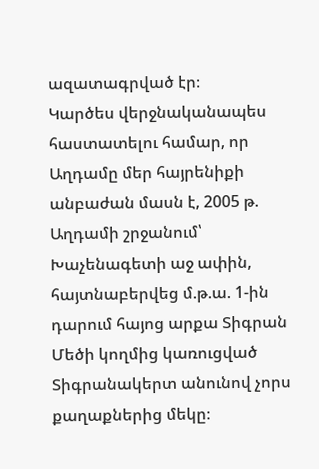ազատագրված էր։
Կարծես վերջնականապես հաստատելու համար, որ Աղդամը մեր հայրենիքի անբաժան մասն է, 2005 թ. Աղդամի շրջանում՝ Խաչենագետի աջ ափին, հայտնաբերվեց մ.թ.ա. 1-ին դարում հայոց արքա Տիգրան Մեծի կողմից կառուցված Տիգրանակերտ անունով չորս քաղաքներից մեկը։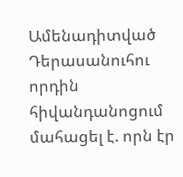Ամենադիտված
Դերասանուհու որդին հիվանդանոցում մահացել է. որն էր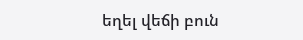եղել վեճի բուն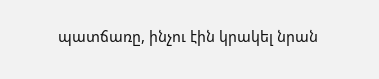պատճառը, ինչու էին կրակել նրան